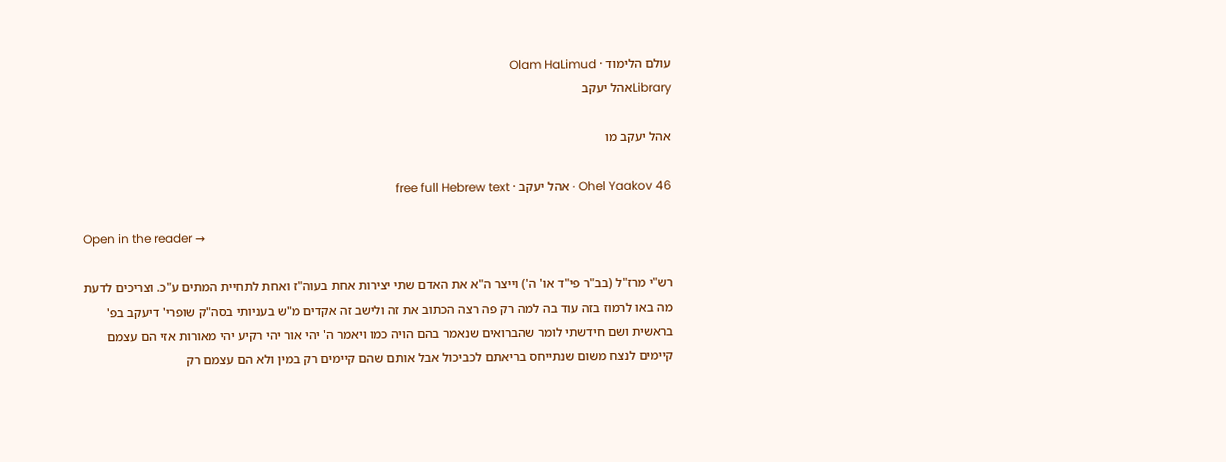עולם הלימוד · Olam HaLimud
Libraryאהל יעקב

אהל יעקב מו

Ohel Yaakov 46 · אהל יעקב · free full Hebrew text

Open in the reader →

רש"י מרז"ל (בב"ר פי"ד או' ה') וייצר ה"א את האדם שתי יצירות אחת בעוה"ז ואחת לתחיית המתים ע"כ. וצריכים לדעת מה באו לרמוז בזה עוד בה למה רק פה רצה הכתוב את זה ולישב זה אקדים מ"ש בעניותי בסה"ק שופרי' דיעקב בפ' בראשית ושם חידשתי לומר שהברואים שנאמר בהם הויה כמו ויאמר ה' יהי אור יהי רקיע יהי מאורות אזי הם עצמם קיימים לנצח משום שנתייחס בריאתם לכביכול אבל אותם שהם קיימים רק במין ולא הם עצמם רק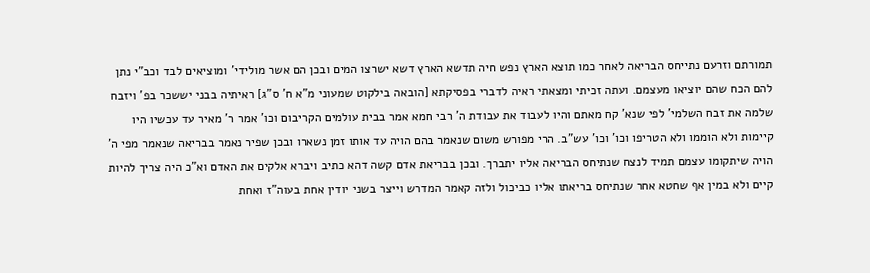תמורתם וזרעם נתייחס הבריאה לאחר כמו תוצא הארץ נפש חיה תדשא הארץ דשא ישרצו המים ובכן הם אשר מולידי' ומוציאים לבד וכב"י נתן להם הכח שהם יוציאו מעצמם. ועתה זכיתי ומצאתי ראיה לדברי בפסיקתא [הובאה בילקוט שמעוני מ"א ח' ס"ג] ראיתיה בבני יששכר בפ' ויזבח שלמה את זבח השלמי' לפי שנא' קח מאתם והיו לעבוד את עבודת ה' רבי חמא אמר בבית עולמים הקריבום וכו' אמר ר' מאיר עד עכשיו היו קיימות ולא הוממו ולא הטריפו וכו' וכו' עש"ב. הרי מפורש משום שנאמר בהם הויה עד אותו זמן נשארו ובכן שפיר נאמר בבריאה שנאמר מפי ה' הויה שיתקומו עצמם תמיד לנצח שנתיחס הבריאה אליו יתברך. ובכן בבריאת אדם קשה דהא כתיב ויברא אלקים את האדם וא"כ היה צריך להיות קיים ולא במין אף שחטא אחר שנתיחס בריאתו אליו כביכול ולזה קאמר המדרש וייצר בשני יודין אחת בעוה"ז ואחת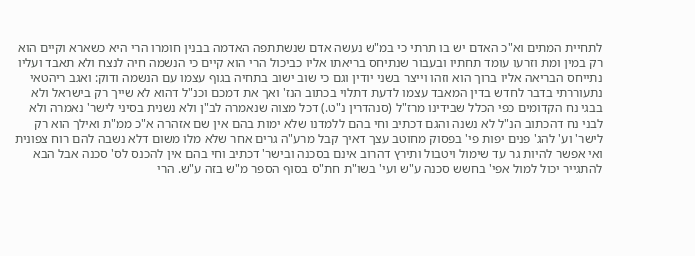לתחיית המתים וא"כ האדם יש בו תרתי כי במ"ש נעשה אדם שנשתתפה האדמה בבנין חומרו הרי היא כשארא וקיים הוא רק במין ומת וזרעו עומד תחתיו ובעבור שנתיחס בריאתו אליו כביכול הרי הוא קיים כי הנשמה חיה לנצח ולא תאבד ועליו נתייחס הבריאה אליו ברוך הוא וזהו וייצר בשני יודין וגם כי שוב ישוב בתחיה בגוף עצמו עם הנשמה ודוק: ואגב ריהטאי נתעוררתי בדבר לחדש בדין המאבד עצמו לדעת דתלוי בכתוב הנז' ואך את דמכם וכנ"ל דהוא לא שייך רק בישראל ולא בבגי נח הקדומים כפי הכלל שבידינו מרז"ל (סנהדרין נ"ט.) דכל מצוה שנאמרה לב"ן ולא נשנית בסיני לישר' נאמרה ולא לבני נח דהכתוב הנ"ל לא נשנה והגם דכתיב וחי בהם ללמדנו שלא ימות בהם אין שם אזהרה א"כ ממ"ת ואילך הוא רק לישר' וע' להג' פנים יפות פי' בפסוק מחוטב עצך דאיך קבל מרע"ה גרים אחר שלא מלו משום דלא נשבה להם רוח צפונית ואי אפשר להיות גר עד שימול ויטבול ותירץ דהרוב אינם בסכנה ובישר' דכתיב וחי בהם אין להכנס לס' סכנה אבל הבא להתגייר יכול למול אפי' בחשש סכנה ע"ש ועי' בשו"ת חת"ס בסוף הספר מ"ש בזה ע"ש. הרי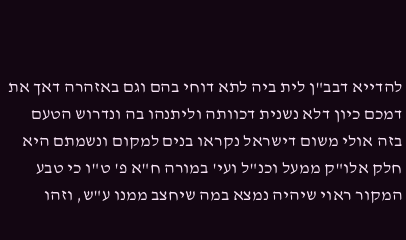להדייא דבב"ן לית ביה לתא דוחי בהם וגם באזהרה דאך את דמכם כיון דלא נשנית דכוותה וליתנהו בה ונדרוש הטעם בזה אולי משום דישראל נקראו בנים למקום ונשמתם היא חלק אלו"ק ממעל וכנ"ל ועי' במורה ח"א פ' ט"ו כי טבע המקור ראוי שיהיה נמצא במה שיחצב ממנו ע"ש, וזהו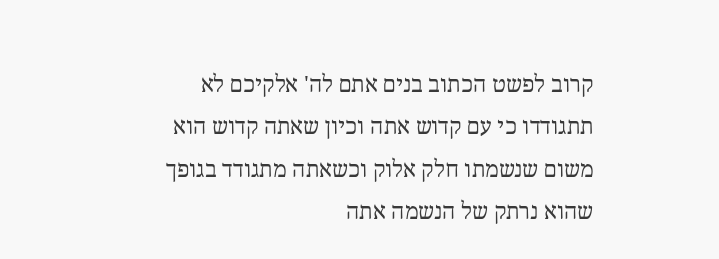קרוב לפשט הכתוב בנים אתם לה' אלקיכם לא תתגודדו כי עם קדוש אתה וכיון שאתה קדוש הוא משום שנשמתו חלק אלוק וכשאתה מתגודד בגופך שהוא נרתק של הנשמה אתה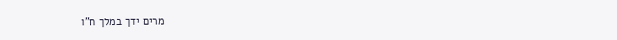מרים ידך במלך ח"ו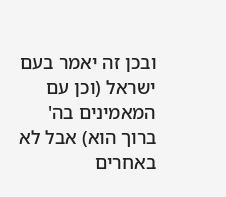ובכן זה יאמר בעם ישראל (וכן עם המאמינים בה' ברוך הוא) אבל לא באחרים